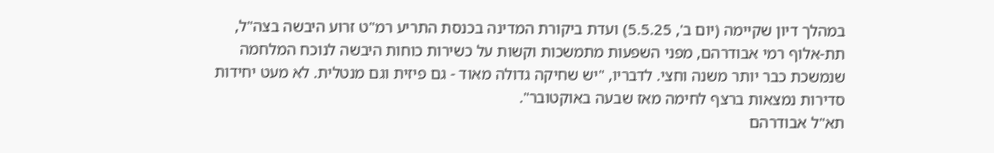במהלך דיון שקיימה (יום ב', 5.5.25) ועדת ביקורת המדינה בכנסת התריע רמ"ט זרוע היבשה בצה"ל, תת-אלוף רמי אבודרהם, מפני השפעות מתמשכות וקשות על כשירות כוחות היבשה לנוכח המלחמה שנמשכת כבר יותר משנה וחצי. לדבריו, "יש שחיקה גדולה מאוד - גם פיזית וגם מנטלית. לא מעט יחידות סדירות נמצאות ברצף לחימה מאז שבעה באוקטובר".
תא"ל אבודרהם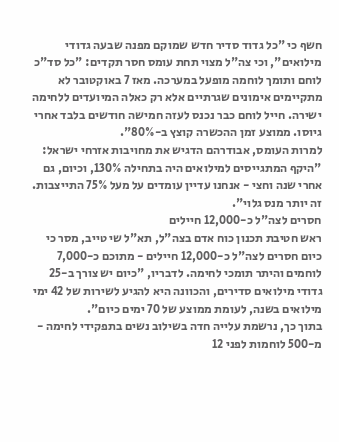חשף כי "כל גדוד סדיר חדש שמוקם מפנה שבעה גדודי מילואים", וכי צה"ל מצוי תחת עומס חסר תקדים: "כל סד"כ לוחם ותומך לוחמה מופעל במערכה. מאז 7 באוקטובר לא מתקיימים אימונים שגרתיים אלא רק כאלה המיועדים ללחימה ישירה. חייל לוחם כבר נכנס לעזה חמישה חודשים בלבד אחרי גיוסו. ממוצע זמן ההכשרה קוצץ ב-80%".
למרות העומס, אבודרהם הדגיש את מחויבות אזרחי ישראל: "היקף המתגייסים למילואים היה בתחילה 130%, וכיום, גם אחרי שנה וחצי - אנחנו עדיין עומדים על מעל 75% התייצבות. זה יותר מנס גלוי".
חסרים לצה"ל כ-12,000 חיילים
ראש חטיבת תכנון כוח אדם בצה"ל, תא"ל שי טייב, מסר כי כיום חסרים לצה"ל כ-12,000 חיילים - מתוכם כ-7,000 לוחמים והיתר תומכי לחימה. לדבריו, "כיום יש צורך ב-25 גדודי מילואים סדירים, והכוונה היא להגיע לשירות של 42 ימי מילואים בשנה, לעומת ממוצע של 70 ימים כיום".
בתוך כך, נרשמת עלייה חדה בשילוב נשים בתפקידי לחימה - מ-500 לוחמות לפני 12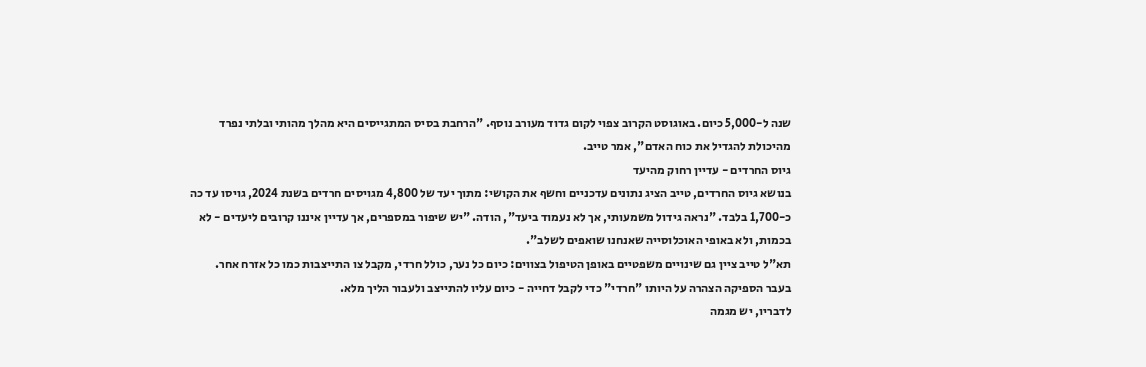שנה ל-5,000 כיום. באוגוסט הקרוב צפוי לקום גדוד מעורב נוסף. "הרחבת בסיס המתגייסים היא מהלך מהותי ובלתי נפרד מהיכולת להגדיל את כוח האדם", אמר טייב.
גיוס החרדים - עדיין רחוק מהיעד
בנושא גיוס החרדים, טייב הציג נתונים עדכניים וחשף את הקושי: מתוך יעד של 4,800 מגויסים חרדים בשנת 2024, גויסו עד כה כ-1,700 בלבד. "נראה גידול משמעותי, אך לא נעמוד ביעד", הודה. "יש שיפור במספרים, אך עדיין איננו קרובים ליעדים - לא בכמות, ולא באופי האוכלוסייה שאנחנו שואפים לשלב".
תא"ל טייב ציין גם שינויים משפטיים באופן הטיפול בצווים: כיום כל נער, כולל חרדי, מקבל צו התייצבות כמו כל אזרח אחר. בעבר הספיקה הצהרה על היותו "חרדי" כדי לקבל דחייה - כיום עליו להתייצב ולעבור הליך מלא.
לדבריו, יש מגמה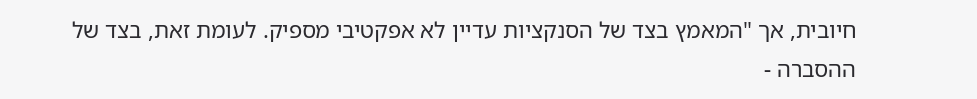חיובית, אך "המאמץ בצד של הסנקציות עדיין לא אפקטיבי מספיק. לעומת זאת, בצד של ההסברה -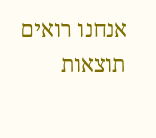אנחנו רואים תוצאות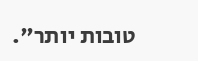טובות יותר".